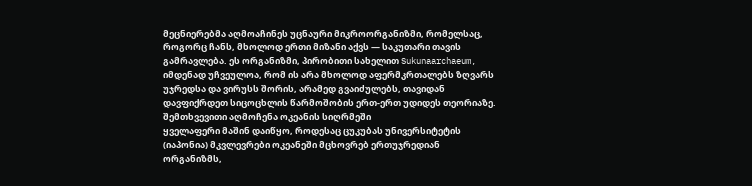მეცნიერებმა აღმოაჩინეს უცნაური მიკროორგანიზმი, რომელსაც, როგორც ჩანს, მხოლოდ ერთი მიზანი აქვს — საკუთარი თავის გამრავლება. ეს ორგანიზმი, პირობითი სახელით Sukunaarchaeum, იმდენად უჩვეულოა, რომ ის არა მხოლოდ აფერმკრთალებს ზღვარს უჯრედსა და ვირუსს შორის, არამედ გვაიძულებს, თავიდან დავფიქრდეთ სიცოცხლის წარმოშობის ერთ-ერთ უდიდეს თეორიაზე.
შემთხვევითი აღმოჩენა ოკეანის სიღრმეში
ყველაფერი მაშინ დაიწყო, როდესაც ცუკუბას უნივერსიტეტის (იაპონია) მკვლევრები ოკეანეში მცხოვრებ ერთუჯრედიან ორგანიზმს,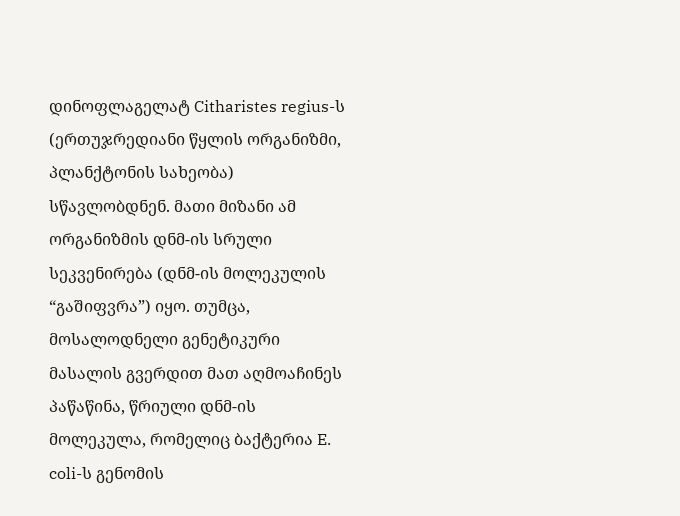დინოფლაგელატ Citharistes regius-ს (ერთუჯრედიანი წყლის ორგანიზმი, პლანქტონის სახეობა) სწავლობდნენ. მათი მიზანი ამ ორგანიზმის დნმ-ის სრული სეკვენირება (დნმ-ის მოლეკულის “გაშიფვრა”) იყო. თუმცა, მოსალოდნელი გენეტიკური მასალის გვერდით მათ აღმოაჩინეს პაწაწინა, წრიული დნმ-ის მოლეკულა, რომელიც ბაქტერია E. coli-ს გენომის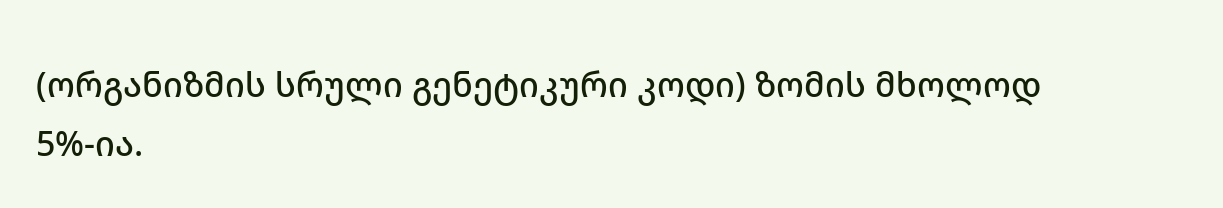(ორგანიზმის სრული გენეტიკური კოდი) ზომის მხოლოდ 5%-ია.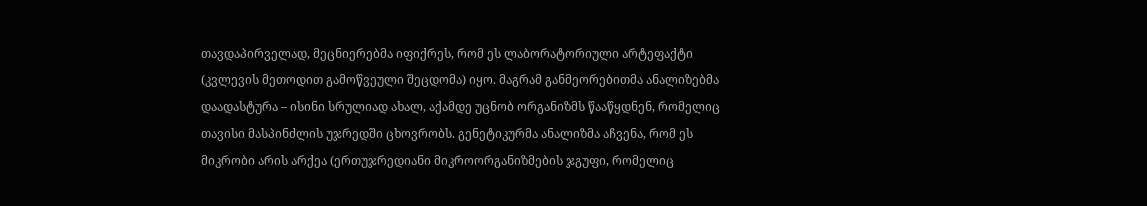თავდაპირველად, მეცნიერებმა იფიქრეს, რომ ეს ლაბორატორიული არტეფაქტი (კვლევის მეთოდით გამოწვეული შეცდომა) იყო. მაგრამ განმეორებითმა ანალიზებმა დაადასტურა – ისინი სრულიად ახალ, აქამდე უცნობ ორგანიზმს წააწყდნენ, რომელიც თავისი მასპინძლის უჯრედში ცხოვრობს. გენეტიკურმა ანალიზმა აჩვენა, რომ ეს მიკრობი არის არქეა (ერთუჯრედიანი მიკროორგანიზმების ჯგუფი, რომელიც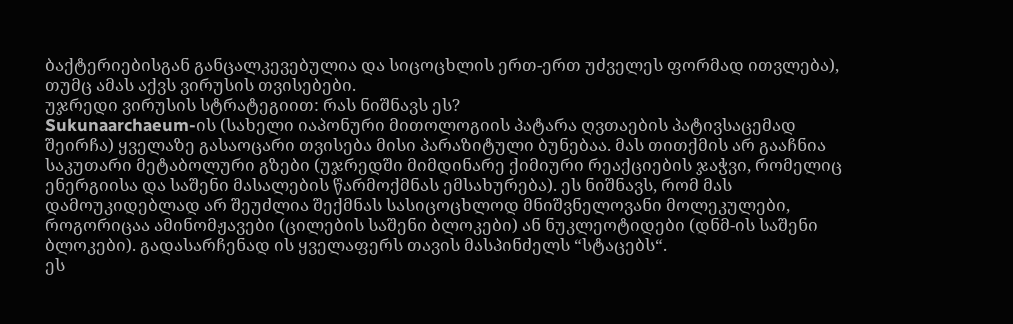ბაქტერიებისგან განცალკევებულია და სიცოცხლის ერთ-ერთ უძველეს ფორმად ითვლება), თუმც ამას აქვს ვირუსის თვისებები.
უჯრედი ვირუსის სტრატეგიით: რას ნიშნავს ეს?
Sukunaarchaeum-ის (სახელი იაპონური მითოლოგიის პატარა ღვთაების პატივსაცემად შეირჩა) ყველაზე გასაოცარი თვისება მისი პარაზიტული ბუნებაა. მას თითქმის არ გააჩნია საკუთარი მეტაბოლური გზები (უჯრედში მიმდინარე ქიმიური რეაქციების ჯაჭვი, რომელიც ენერგიისა და საშენი მასალების წარმოქმნას ემსახურება). ეს ნიშნავს, რომ მას დამოუკიდებლად არ შეუძლია შექმნას სასიცოცხლოდ მნიშვნელოვანი მოლეკულები, როგორიცაა ამინომჟავები (ცილების საშენი ბლოკები) ან ნუკლეოტიდები (დნმ-ის საშენი ბლოკები). გადასარჩენად ის ყველაფერს თავის მასპინძელს “სტაცებს“.
ეს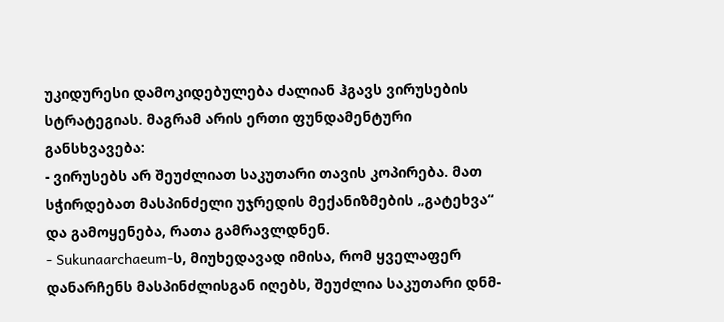უკიდურესი დამოკიდებულება ძალიან ჰგავს ვირუსების სტრატეგიას. მაგრამ არის ერთი ფუნდამენტური განსხვავება:
- ვირუსებს არ შეუძლიათ საკუთარი თავის კოპირება. მათ სჭირდებათ მასპინძელი უჯრედის მექანიზმების „გატეხვა“ და გამოყენება, რათა გამრავლდნენ.
- Sukunaarchaeum-ს, მიუხედავად იმისა, რომ ყველაფერ დანარჩენს მასპინძლისგან იღებს, შეუძლია საკუთარი დნმ-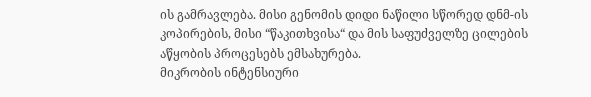ის გამრავლება. მისი გენომის დიდი ნაწილი სწორედ დნმ-ის კოპირების, მისი “წაკითხვისა“ და მის საფუძველზე ცილების აწყობის პროცესებს ემსახურება.
მიკრობის ინტენსიური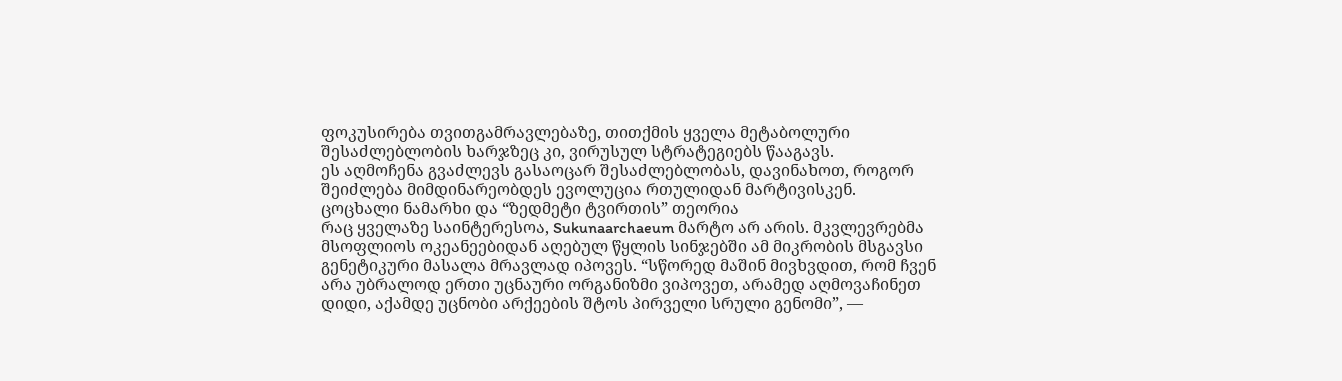ფოკუსირება თვითგამრავლებაზე, თითქმის ყველა მეტაბოლური შესაძლებლობის ხარჯზეც კი, ვირუსულ სტრატეგიებს წააგავს.
ეს აღმოჩენა გვაძლევს გასაოცარ შესაძლებლობას, დავინახოთ, როგორ შეიძლება მიმდინარეობდეს ევოლუცია რთულიდან მარტივისკენ.
ცოცხალი ნამარხი და “ზედმეტი ტვირთის” თეორია
რაც ყველაზე საინტერესოა, Sukunaarchaeum მარტო არ არის. მკვლევრებმა მსოფლიოს ოკეანეებიდან აღებულ წყლის სინჯებში ამ მიკრობის მსგავსი გენეტიკური მასალა მრავლად იპოვეს. “სწორედ მაშინ მივხვდით, რომ ჩვენ არა უბრალოდ ერთი უცნაური ორგანიზმი ვიპოვეთ, არამედ აღმოვაჩინეთ დიდი, აქამდე უცნობი არქეების შტოს პირველი სრული გენომი”, —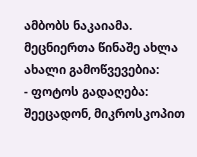ამბობს ნაკაიამა.
მეცნიერთა წინაშე ახლა ახალი გამოწვევებია:
- ფოტოს გადაღება: შეეცადონ, მიკროსკოპით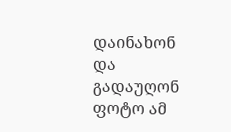დაინახონ და გადაუღონ ფოტო ამ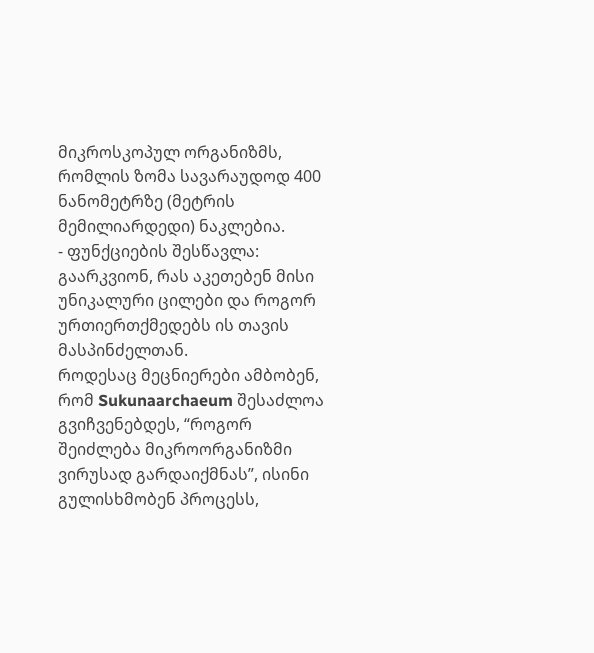მიკროსკოპულ ორგანიზმს, რომლის ზომა სავარაუდოდ 400 ნანომეტრზე (მეტრის მემილიარდედი) ნაკლებია.
- ფუნქციების შესწავლა: გაარკვიონ, რას აკეთებენ მისი უნიკალური ცილები და როგორ ურთიერთქმედებს ის თავის მასპინძელთან.
როდესაც მეცნიერები ამბობენ, რომ Sukunaarchaeum შესაძლოა გვიჩვენებდეს, “როგორ შეიძლება მიკროორგანიზმი ვირუსად გარდაიქმნას”, ისინი გულისხმობენ პროცესს,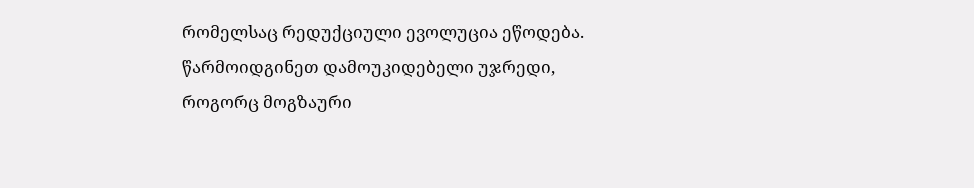რომელსაც რედუქციული ევოლუცია ეწოდება.
წარმოიდგინეთ დამოუკიდებელი უჯრედი, როგორც მოგზაური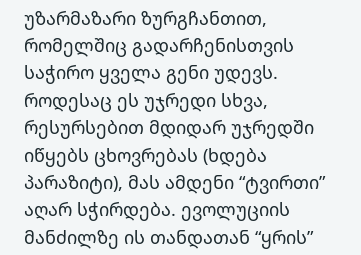უზარმაზარი ზურგჩანთით, რომელშიც გადარჩენისთვის საჭირო ყველა გენი უდევს. როდესაც ეს უჯრედი სხვა, რესურსებით მდიდარ უჯრედში იწყებს ცხოვრებას (ხდება პარაზიტი), მას ამდენი “ტვირთი” აღარ სჭირდება. ევოლუციის მანძილზე ის თანდათან “ყრის”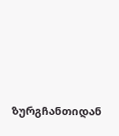ზურგჩანთიდან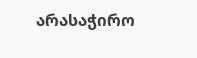არასაჭირო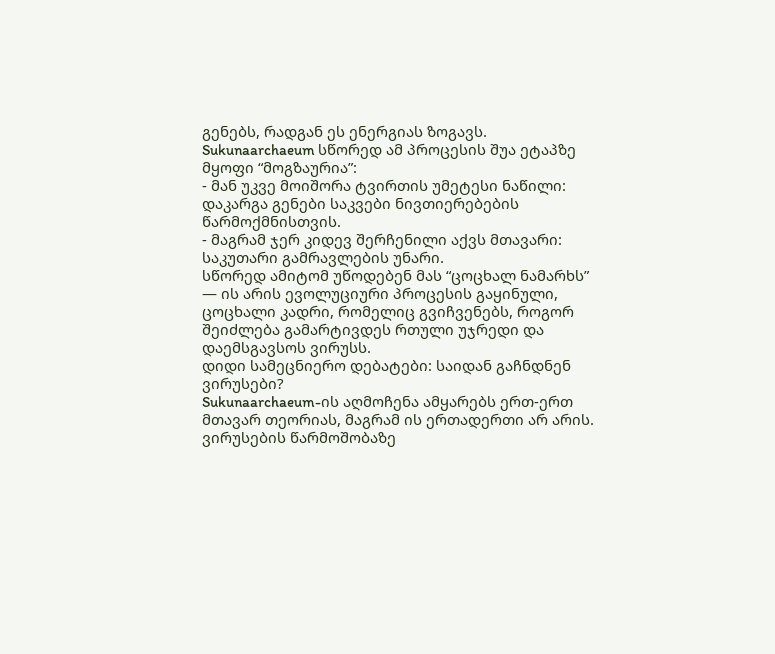გენებს, რადგან ეს ენერგიას ზოგავს.
Sukunaarchaeum სწორედ ამ პროცესის შუა ეტაპზე მყოფი “მოგზაურია”:
- მან უკვე მოიშორა ტვირთის უმეტესი ნაწილი: დაკარგა გენები საკვები ნივთიერებების წარმოქმნისთვის.
- მაგრამ ჯერ კიდევ შერჩენილი აქვს მთავარი: საკუთარი გამრავლების უნარი.
სწორედ ამიტომ უწოდებენ მას “ცოცხალ ნამარხს” — ის არის ევოლუციური პროცესის გაყინული, ცოცხალი კადრი, რომელიც გვიჩვენებს, როგორ შეიძლება გამარტივდეს რთული უჯრედი და დაემსგავსოს ვირუსს.
დიდი სამეცნიერო დებატები: საიდან გაჩნდნენ ვირუსები?
Sukunaarchaeum-ის აღმოჩენა ამყარებს ერთ-ერთ მთავარ თეორიას, მაგრამ ის ერთადერთი არ არის. ვირუსების წარმოშობაზე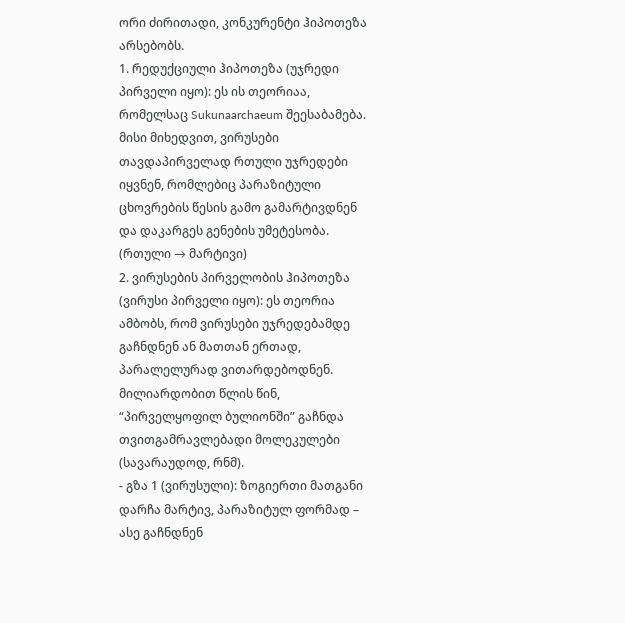ორი ძირითადი, კონკურენტი ჰიპოთეზა არსებობს.
1. რედუქციული ჰიპოთეზა (უჯრედი პირველი იყო): ეს ის თეორიაა, რომელსაც Sukunaarchaeum შეესაბამება. მისი მიხედვით, ვირუსები თავდაპირველად რთული უჯრედები იყვნენ, რომლებიც პარაზიტული ცხოვრების წესის გამო გამარტივდნენ და დაკარგეს გენების უმეტესობა. (რთული → მარტივი)
2. ვირუსების პირველობის ჰიპოთეზა (ვირუსი პირველი იყო): ეს თეორია ამბობს, რომ ვირუსები უჯრედებამდე გაჩნდნენ ან მათთან ერთად, პარალელურად ვითარდებოდნენ. მილიარდობით წლის წინ, “პირველყოფილ ბულიონში” გაჩნდა თვითგამრავლებადი მოლეკულები (სავარაუდოდ, რნმ).
- გზა 1 (ვირუსული): ზოგიერთი მათგანი დარჩა მარტივ, პარაზიტულ ფორმად – ასე გაჩნდნენ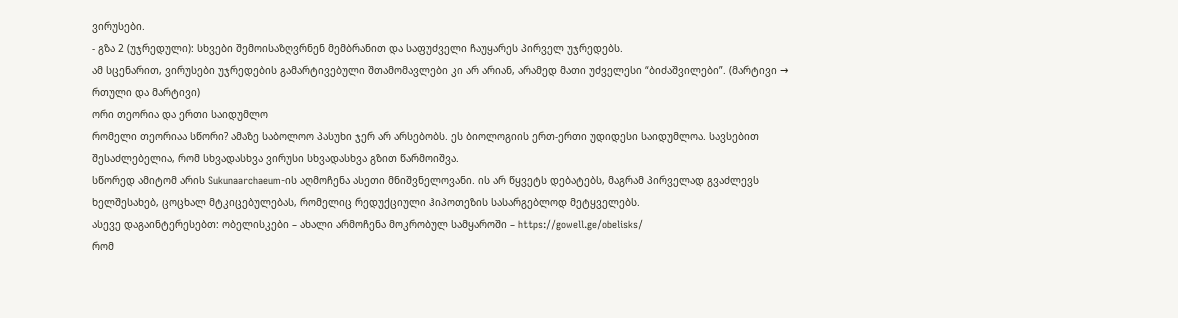ვირუსები.
- გზა 2 (უჯრედული): სხვები შემოისაზღვრნენ მემბრანით და საფუძველი ჩაუყარეს პირველ უჯრედებს.
ამ სცენარით, ვირუსები უჯრედების გამარტივებული შთამომავლები კი არ არიან, არამედ მათი უძველესი “ბიძაშვილები”. (მარტივი → რთული და მარტივი)
ორი თეორია და ერთი საიდუმლო
რომელი თეორიაა სწორი? ამაზე საბოლოო პასუხი ჯერ არ არსებობს. ეს ბიოლოგიის ერთ-ერთი უდიდესი საიდუმლოა. სავსებით შესაძლებელია, რომ სხვადასხვა ვირუსი სხვადასხვა გზით წარმოიშვა.
სწორედ ამიტომ არის Sukunaarchaeum-ის აღმოჩენა ასეთი მნიშვნელოვანი. ის არ წყვეტს დებატებს, მაგრამ პირველად გვაძლევს ხელშესახებ, ცოცხალ მტკიცებულებას, რომელიც რედუქციული ჰიპოთეზის სასარგებლოდ მეტყველებს.
ასევე დაგაინტერესებთ: ობელისკები – ახალი არმოჩენა მოკრობულ სამყაროში – https://gowell.ge/obelisks/
რომ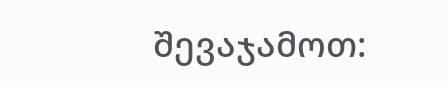შევაჯამოთ: